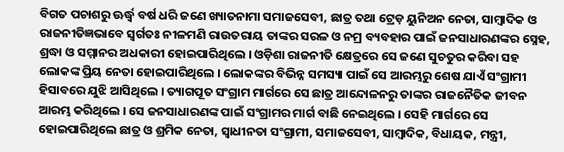ବିଗତ ପଚାଶରୁ ଊର୍ଦ୍ଧ୍ଵ ବର୍ଷ ଧରି ଜଣେ ଖ୍ୟାତନାମା ସମାଜସେବୀ, ଛାତ୍ର ତଥା ଟ୍ରେଡ଼ ୟୁନିଅନ ନେତା, ସାମ୍ବାଦିକ ଓ ରାଜନୀତିଜ୍ଞଭାବେ ସ୍ଵର୍ଗତଃ ନୀଳମଣି ରାଉତରାୟ ତାଙ୍କର ସରଳ ଓ ନମ୍ର ବ୍ୟବହାର ପାଇଁ ଜନସାଧାରଣଙ୍କର ସ୍ନେହ, ଶ୍ରଦ୍ଧା ଓ ସମ୍ମାନର ଅଧକାରୀ ହୋଇପାରିଥିଲେ । ଓଡ଼ିଶା ରାଜନୀତି କ୍ଷେତ୍ରରେ ସେ ଜଣେ ସୁଚତୁର କରିବା ସହ ଲୋକଙ୍କ ପ୍ରିୟ ନେତା ହୋଇପାରିଥିଲେ । ଲୋକଙ୍କର ବିଭିନ୍ନ ସମସ୍ୟା ପାଇଁ ସେ ଆରମ୍ଭରୁ ଶେଷ ଯାଏଁ ସଂଗ୍ରାମୀ ହିସାବରେ ଯୁଝି ଆସିଥିଲେ । ତ୍ୟାଗପୂତ ସଂଗ୍ରାମ ମାର୍ଗରେ ସେ ଛାତ୍ର ଆନ୍ଦୋଳନରୁ ତାଙ୍କର ରାଜନୈତିକ ଜୀବନ ଆରମ୍ଭ କରିଥିଲେ । ସେ ଜନସାଧାରଣଙ୍କ ପାଇଁ ସଂଗ୍ରାମର ମାର୍ଗ ବାଛି ନେଇଥିଲେ । ସେହି ମାର୍ଗରେ ସେ ହୋଇପାରିଥିଲେ ଛାତ୍ର ଓ ଶ୍ରମିକ ନେତା, ସ୍ଵାଧୀନତା ସଂଗ୍ରାମୀ, ସମାଜସେବୀ, ସାମ୍ବାଦିକ, ବିଧାୟକ, ମନ୍ତ୍ରୀ,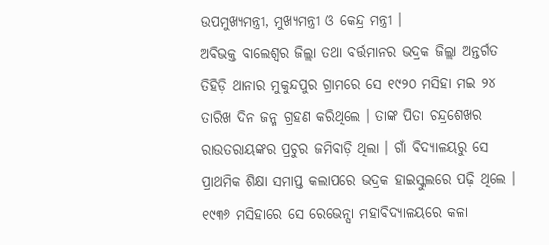ଉପମୁଖ୍ୟମନ୍ତ୍ରୀ, ମୁଖ୍ୟମନ୍ତ୍ରୀ ଓ କେନ୍ଦ୍ର ମନ୍ତ୍ରୀ ।
ଅବିଭକ୍ତ ବାଲେଶ୍ଵର ଜିଲ୍ଲା ତଥା ବର୍ତ୍ତମାନର ଭଦ୍ରକ ଜିଲ୍ଲା ଅନ୍ତର୍ଗତ ତିହିଡ଼ି ଥାନାର ମୁକୁନ୍ଦପୁର ଗ୍ରାମରେ ସେ ୧୯୨୦ ମସିହା ମଇ ୨୪ ତାରିଖ ଦିନ ଜନ୍ମ ଗ୍ରହଣ କରିଥିଲେ । ତାଙ୍କ ପିତା ଚନ୍ଦ୍ରଶେଖର ରାଉତରାୟଙ୍କର ପ୍ରଚୁର ଜମିବାଡ଼ି ଥିଲା । ଗାଁ ବିଦ୍ୟାଳୟରୁ ସେ ପ୍ରାଥମିକ ଶିକ୍ଷା ସମାପ୍ତ କଲାପରେ ଭଦ୍ରକ ହାଇସ୍କୁଲରେ ପଢ଼ି ଥିଲେ । ୧୯୩୬ ମସିହାରେ ସେ ରେଭେନ୍ସା ମହାବିଦ୍ୟାଳୟରେ କଳା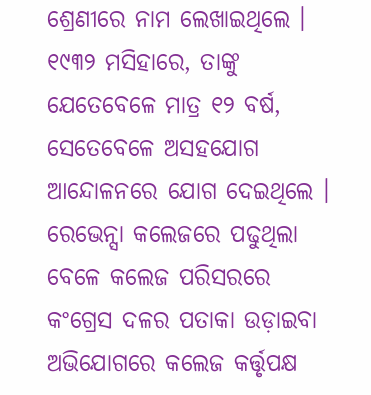ଶ୍ରେଣୀରେ ନାମ ଲେଖାଇଥିଲେ । ୧୯୩୨ ମସିହାରେ, ତାଙ୍କୁ ଯେତେବେଳେ ମାତ୍ର ୧୨ ବର୍ଷ, ସେତେବେଳେ ଅସହଯୋଗ ଆନ୍ଦୋଳନରେ ଯୋଗ ଦେଇଥିଲେ । ରେଭେନ୍ସା କଲେଜରେ ପଢୁଥିଲା ବେଳେ କଲେଜ ପରିସରରେ କଂଗ୍ରେସ ଦଳର ପତାକା ଉଡ଼ାଇବା ଅଭିଯୋଗରେ କଲେଜ କର୍ତ୍ତୃପକ୍ଷ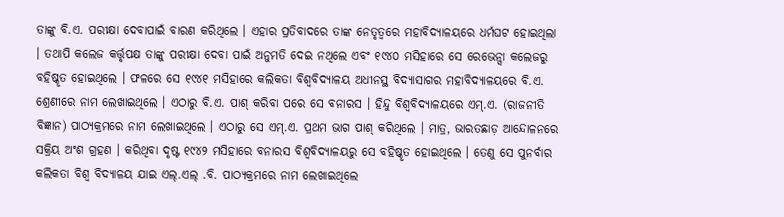ତାଙ୍କୁ ବି.ଏ. ପରୀକ୍ଷା ଦେବାପାଇଁ ବାରଣ କରିଥିଲେ । ଏହାର ପ୍ରତିବାଦରେ ତାଙ୍କ ନେତୃତ୍ଵରେ ମହାବିଦ୍ୟାଳୟରେ ଧର୍ମଘଟ ହୋଇଥିଲା । ତଥାପି କଲେଜ କର୍ତ୍ତୃପକ୍ଷ ତାଙ୍କୁ ପରୀକ୍ଷା ଦେବା ପାଇଁ ଅନୁମତି ଦେଇ ନଥିଲେ ଏବଂ ୧୯୪୦ ମସିହାରେ ସେ ରେଭେନ୍ସା କଲେଜରୁ ବହିଷ୍କୃତ ହୋଇଥିଲେ । ଫଳରେ ସେ ୧୯୪୧ ମସିହାରେ କଲିକତା ବିଶ୍ୱବିଦ୍ୟାଳୟ ଅଧୀନସ୍ଥ ବିଦ୍ୟାସାଗର ମହାବିଦ୍ୟାଳୟରେ ବି.ଏ. ଶ୍ରେଣୀରେ ନାମ ଲେଖାଇଥିଲେ । ଏଠାରୁ ବି.ଏ. ପାଶ୍ କରିବା ପରେ ସେ ବନାରସ । ହିନ୍ଦୁ ବିଶ୍ୱବିଦ୍ୟାଳୟରେ ଏମ୍.ଏ. (ରାଜନୀତି ବିଜ୍ଞାନ) ପାଠ୍ୟକ୍ରମରେ ନାମ ଲେଖାଇଥିଲେ । ଏଠାରୁ ସେ ଏମ୍.ଏ. ପ୍ରଥମ ଭାଗ ପାଶ୍ କରିଥିଲେ । ମାତ୍ର, ଭାରତଛାଡ଼ ଆନ୍ଦୋଳନରେ ସକ୍ରିୟ ଅଂଶ ଗ୍ରହଣ । କରିଥିବା ଦୃଷ୍ଟ ୧୯୪୨ ମସିହାରେ ବନାରସ ବିଶ୍ୱବିଦ୍ୟାଳୟରୁ ସେ ବହିଷ୍କୃତ ହୋଇଥିଲେ । ତେଣୁ ସେ ପୁନର୍ବାର କଲିକତା ବିଶ୍ଵ ବିଦ୍ୟାଳୟ ଯାଇ ଏଲ୍.ଏଲ୍ .ବି. ପାଠ୍ୟକ୍ରମରେ ନାମ ଲେଖାଇଥିଲେ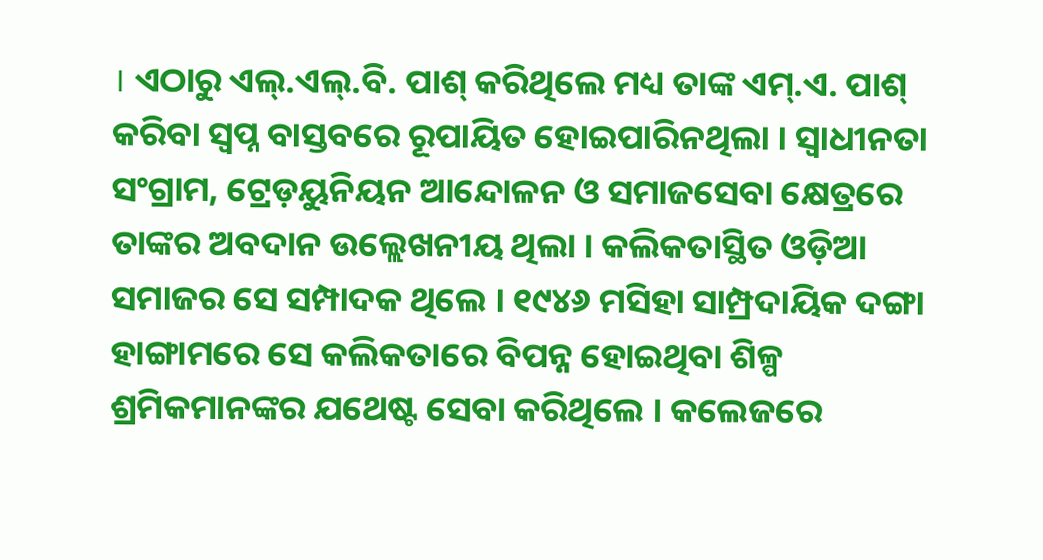। ଏଠାରୁ ଏଲ୍.ଏଲ୍.ବି. ପାଶ୍ କରିଥିଲେ ମଧ୍ୟ ତାଙ୍କ ଏମ୍.ଏ. ପାଶ୍ କରିବା ସ୍ଵପ୍ନ ବାସ୍ତବରେ ରୂପାୟିତ ହୋଇପାରିନଥିଲା । ସ୍ଵାଧୀନତା ସଂଗ୍ରାମ, ଟ୍ରେଡ଼ୟୁନିୟନ ଆନ୍ଦୋଳନ ଓ ସମାଜସେବା କ୍ଷେତ୍ରରେ ତାଙ୍କର ଅବଦାନ ଉଲ୍ଲେଖନୀୟ ଥିଲା । କଲିକତାସ୍ଥିତ ଓଡ଼ିଆ ସମାଜର ସେ ସମ୍ପାଦକ ଥିଲେ । ୧୯୪୬ ମସିହା ସାମ୍ପ୍ରଦାୟିକ ଦଙ୍ଗା ହାଙ୍ଗାମରେ ସେ କଲିକତାରେ ବିପନ୍ନ ହୋଇଥିବା ଶିଳ୍ପ ଶ୍ରମିକମାନଙ୍କର ଯଥେଷ୍ଟ ସେବା କରିଥିଲେ । କଲେଜରେ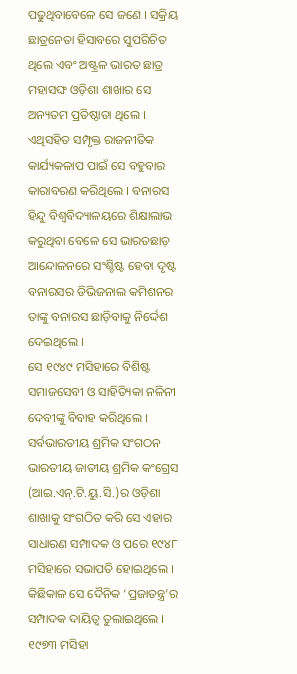ପଢୁଥିବାବେଳେ ସେ ଜଣେ । ସକ୍ରିୟ ଛାତ୍ରନେତା ହିସାବରେ ସୁପରିଚିତ ଥିଲେ ଏବଂ ଅଷ୍ଟ୍ରଳ ଭାରତ ଛାତ୍ର ମହାସଙ୍ଘ ଓଡ଼ିଶା ଶାଖାର ସେ ଅନ୍ୟତମ ପ୍ରତିଷ୍ଠାତା ଥିଲେ । ଏଥିସହିତ ସମ୍ପୃକ୍ତ ରାଜନୀତିକ କାର୍ଯ୍ୟକଳାପ ପାଇଁ ସେ ବହୁବାର କାରାବରଣ କରିଥିଲେ । ବନାରସ ହିନ୍ଦୁ ବିଶ୍ଵବିଦ୍ୟାଳୟରେ ଶିକ୍ଷାଲାଭ କରୁଥିବା ବେଳେ ସେ ଭାରତଛାଡ଼ ଆନ୍ଦୋଳନରେ ସଂଶ୍ଚିଷ୍ଟ ହେବା ଦୃଷ୍ଟ ବନାରସର ଡିଭିଜନାଲ କମିଶନର ତାଙ୍କୁ ବନାରସ ଛାଡ଼ିବାକୁ ନିର୍ଦ୍ଦେଶ ଦେଇଥିଲେ ।
ସେ ୧୯୪୯ ମସିହାରେ ବିଶିଷ୍ଟ ସମାଜସେବୀ ଓ ସାହିତ୍ୟିକା ନଳିନୀ ଦେବୀଙ୍କୁ ବିବାହ କରିଥିଲେ । ସର୍ବଭାରତୀୟ ଶ୍ରମିକ ସଂଗଠନ ଭାରତୀୟ ଜାତୀୟ ଶ୍ରମିକ କଂଗ୍ରେସ (ଆଇ.ଏନ୍.ଟି.ୟୁ.ସି.)ର ଓଡ଼ିଶା ଶାଖାକୁ ସଂଗଠିତ କରି ସେ ଏହାର ସାଧାରଣ ସମ୍ପାଦକ ଓ ପରେ ୧୯୪୮ ମସିହାରେ ସଭାପତି ହୋଇଥିଲେ । କିଛିକାଳ ସେ ଦୈନିକ ‘ପ୍ରଜାତନ୍ତ୍ର’ର ସମ୍ପାଦକ ଦାୟିତ୍ଵ ତୁଲାଇଥିଲେ । ୧୯୭୩ ମସିହା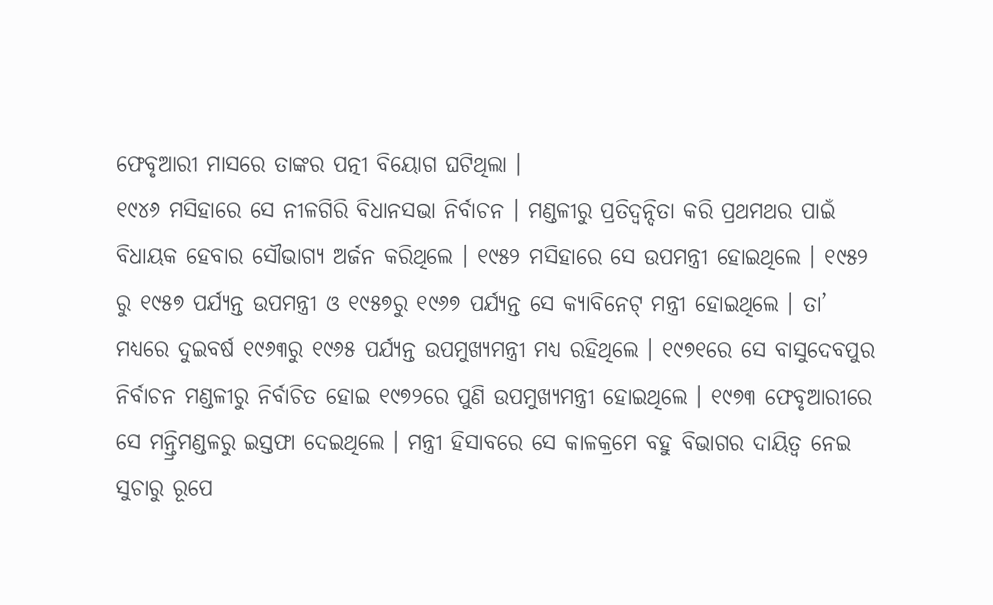ଫେବୃଆରୀ ମାସରେ ତାଙ୍କର ପତ୍ନୀ ବିୟୋଗ ଘଟିଥିଲା ।
୧୯୪୬ ମସିହାରେ ସେ ନୀଳଗିରି ବିଧାନସଭା ନିର୍ବାଚନ । ମଣ୍ଡଳୀରୁ ପ୍ରତିଦ୍ଵନ୍ଦିତା କରି ପ୍ରଥମଥର ପାଇଁ ବିଧାୟକ ହେବାର ସୌଭାଗ୍ୟ ଅର୍ଜନ କରିଥିଲେ । ୧୯୫୨ ମସିହାରେ ସେ ଉପମନ୍ତ୍ରୀ ହୋଇଥିଲେ । ୧୯୫୨ ରୁ ୧୯୫୭ ପର୍ଯ୍ୟନ୍ତ ଉପମନ୍ତ୍ରୀ ଓ ୧୯୫୭ରୁ ୧୯୬୭ ପର୍ଯ୍ୟନ୍ତ ସେ କ୍ୟାବିନେଟ୍ ମନ୍ତ୍ରୀ ହୋଇଥିଲେ । ତା’ ମଧ୍ୟରେ ଦୁଇବର୍ଷ ୧୯୬୩ରୁ ୧୯୬୫ ପର୍ଯ୍ୟନ୍ତ ଉପମୁଖ୍ୟମନ୍ତ୍ରୀ ମଧ୍ୟ ରହିଥିଲେ । ୧୯୭୧ରେ ସେ ବାସୁଦେବପୁର ନିର୍ବାଚନ ମଣ୍ଡଳୀରୁ ନିର୍ବାଚିତ ହୋଇ ୧୯୭୨ରେ ପୁଣି ଉପମୁଖ୍ୟମନ୍ତ୍ରୀ ହୋଇଥିଲେ । ୧୯୭୩ ଫେବୃଆରୀରେ ସେ ମନ୍ତ୍ରିମଣ୍ଡଳରୁ ଇସ୍ତଫା ଦେଇଥିଲେ । ମନ୍ତ୍ରୀ ହିସାବରେ ସେ କାଳକ୍ରମେ ବହୁ ବିଭାଗର ଦାୟିତ୍ଵ ନେଇ ସୁଚାରୁ ରୂପେ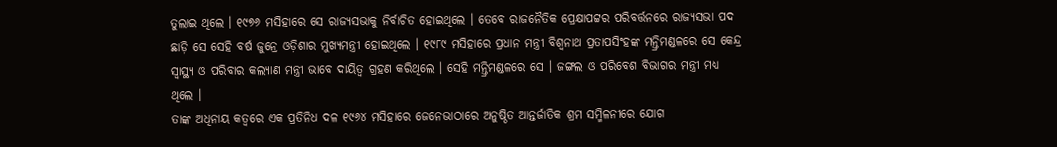ତୁଲାଇ ଥିଲେ । ୧୯୭୬ ମସିହାରେ ସେ ରାଜ୍ୟସଭାକୁ ନିର୍ବାଚିତ ହୋଇଥିଲେ । ତେବେ ରାଜନୈତିକ ପ୍ରେକ୍ଷାପଟ୍ଟର ପରିବର୍ତ୍ତନରେ ରାଜ୍ୟସଭା ପଦ ଛାଡ଼ି ସେ ସେହି ବର୍ଷ ଜୁନ୍ରେ ଓଡ଼ିଶାର ମୁଖ୍ୟମନ୍ତ୍ରୀ ହୋଇଥିଲେ । ୧୯୮୯ ମସିହାରେ ପ୍ରଧାନ ମନ୍ତ୍ରୀ ବିଶ୍ଵନାଥ ପ୍ରତାପସିଂହଙ୍କ ମନ୍ତ୍ରିମଣ୍ଡଳରେ ସେ କେନ୍ଦ୍ର ସ୍ଵାସ୍ଥ୍ୟ ଓ ପରିବାର କଲ୍ୟାଣ ମନ୍ତ୍ରୀ ଭାବେ ଦାୟିତ୍ଵ ଗ୍ରହଣ କରିଥିଲେ । ସେହି ମନ୍ତ୍ରିମଣ୍ଡଳରେ ସେ । ଜଙ୍ଗଲ ଓ ପରିବେଶ ବିଭାଗର ମନ୍ତ୍ରୀ ମଧ୍ୟ ଥିଲେ ।
ତାଙ୍କ ଅଧିନାୟ କତ୍ଵରେ ଏକ ପ୍ରତିନିଧ ଦଳ ୧୯୬୪ ମସିହାରେ ଜେନେଭାଠାରେ ଅନୁଷ୍ଠିତ ଆନ୍ତର୍ଜାତିକ ଶ୍ରମ ସମ୍ମିଳନୀରେ ଯୋଗ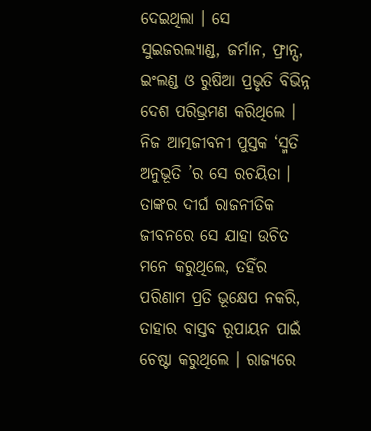ଦେଇଥିଲା । ସେ ସୁଇଜରଲ୍ୟାଣ୍ଡ, ଜର୍ମାନ, ଫ୍ରାନ୍ସ, ଇଂଲଣ୍ଡ ଓ ରୁଷିଆ ପ୍ରଭୃତି ବିଭିନ୍ନ ଦେଶ ପରିଭ୍ରମଣ କରିଥିଲେ । ନିଜ ଆତ୍ମଜୀବନୀ ପୁସ୍ତକ ‘ସ୍ମତି ଅନୁଭୂତି ’ର ସେ ରଚୟିତା ।
ତାଙ୍କର ଦୀର୍ଘ ରାଜନୀତିକ ଜୀବନରେ ସେ ଯାହା ଉଚିତ ମନେ କରୁଥିଲେ, ତହିଁର ପରିଣାମ ପ୍ରତି ଭୂକ୍ଷେପ ନକରି, ତାହାର ବାସ୍ତବ ରୂପାୟନ ପାଇଁ ଚେଷ୍ଟା କରୁଥିଲେ । ରାଜ୍ୟରେ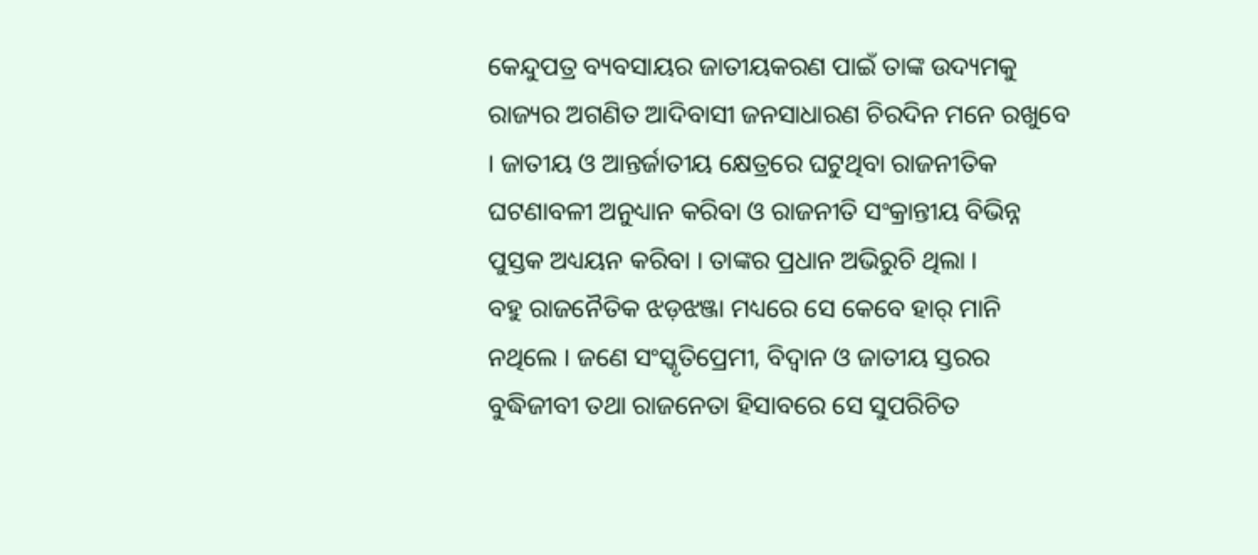କେନ୍ଦୁପତ୍ର ବ୍ୟବସାୟର ଜାତୀୟକରଣ ପାଇଁ ତାଙ୍କ ଉଦ୍ୟମକୁ ରାଜ୍ୟର ଅଗଣିତ ଆଦିବାସୀ ଜନସାଧାରଣ ଚିରଦିନ ମନେ ରଖୁବେ । ଜାତୀୟ ଓ ଆନ୍ତର୍ଜାତୀୟ କ୍ଷେତ୍ରରେ ଘଟୁଥିବା ରାଜନୀତିକ ଘଟଣାବଳୀ ଅନୁଧ୍ୟାନ କରିବା ଓ ରାଜନୀତି ସଂକ୍ରାନ୍ତୀୟ ବିଭିନ୍ନ ପୁସ୍ତକ ଅଧ୍ୟୟନ କରିବା । ତାଙ୍କର ପ୍ରଧାନ ଅଭିରୁଚି ଥିଲା ।
ବହୁ ରାଜନୈତିକ ଝଡ଼ଝଞ୍ଜା ମଧ୍ୟରେ ସେ କେବେ ହାର୍ ମାନି ନଥିଲେ । ଜଣେ ସଂସ୍କୃତିପ୍ରେମୀ, ବିଦ୍ଵାନ ଓ ଜାତୀୟ ସ୍ତରର ବୁଦ୍ଧିଜୀବୀ ତଥା ରାଜନେତା ହିସାବରେ ସେ ସୁପରିଚିତ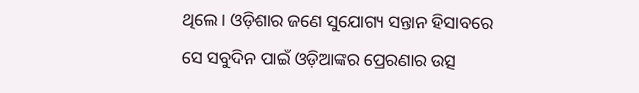ଥିଲେ । ଓଡ଼ିଶାର ଜଣେ ସୁଯୋଗ୍ୟ ସନ୍ତାନ ହିସାବରେ ସେ ସବୁଦିନ ପାଇଁ ଓଡ଼ିଆଙ୍କର ପ୍ରେରଣାର ଉତ୍ସ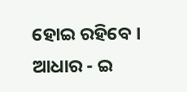ହୋଇ ରହିବେ ।
ଆଧାର - ଇ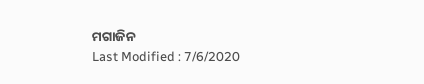ମଗାଜିନ
Last Modified : 7/6/2020